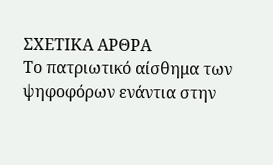ΣΧΕΤΙΚΑ ΑΡΘΡΑ
Το πατριωτικό αίσθημα των ψηφοφόρων ενάντια στην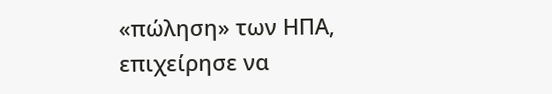«πώληση» των ΗΠΑ, επιχείρησε να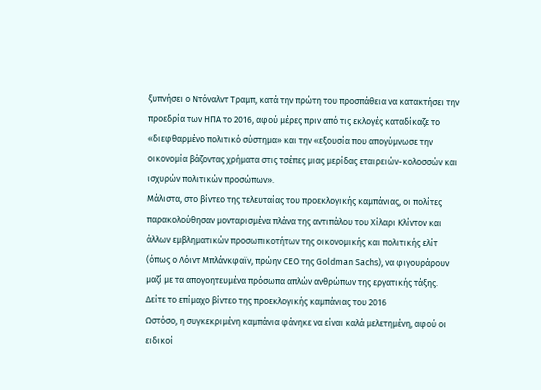ξυπνήσει ο Ντόναλντ Τραμπ, κατά την πρώτη του προσπάθεια να κατακτήσει την προεδρία των ΗΠΑ το 2016, αφού μέρες πριν από τις εκλογές καταδίκαζε το «διεφθαρμένο πολιτικό σύστημα» και την «εξουσία που απογύμνωσε την οικονομία βάζοντας χρήματα στις τσέπες μιας μερίδας εταιρειών-κολοσσών και ισχυρών πολιτικών προσώπων».
Μάλιστα, στο βίντεο της τελευταίας του προεκλογικής καμπάνιας, οι πολίτες παρακολούθησαν μονταρισμένα πλάνα της αντιπάλου του Χίλαρι Κλίντον και άλλων εμβληματικών προσωπικοτήτων της οικονομικής και πολιτικής ελίτ (όπως ο Λόιντ Μπλάνκφαϊν, πρώην CEO της Goldman Sachs), να φιγουράρουν μαζί με τα απογοητευμένα πρόσωπα απλών ανθρώπων της εργατικής τάξης.
Δείτε το επίμαχο βίντεο της προεκλογικής καμπάνιας του 2016
Ωστόσο, η συγκεκριμένη καμπάνια φάνηκε να είναι καλά μελετημένη, αφού οι ειδικοί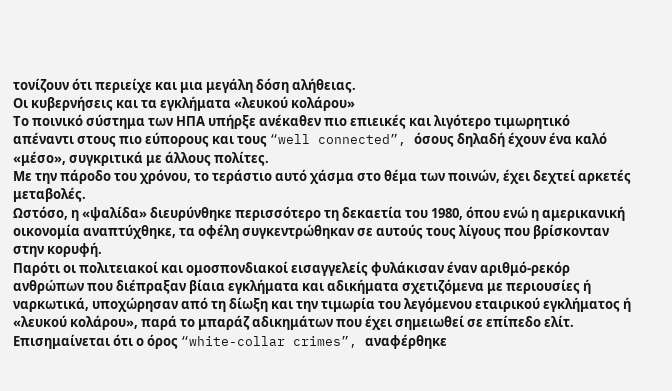τονίζουν ότι περιείχε και μια μεγάλη δόση αλήθειας.
Οι κυβερνήσεις και τα εγκλήματα «λευκού κολάρου»
Το ποινικό σύστημα των ΗΠΑ υπήρξε ανέκαθεν πιο επιεικές και λιγότερο τιμωρητικό απέναντι στους πιο εύπορους και τους “well connected”, όσους δηλαδή έχουν ένα καλό «μέσο», συγκριτικά με άλλους πολίτες.
Με την πάροδο του χρόνου, το τεράστιο αυτό χάσμα στο θέμα των ποινών, έχει δεχτεί αρκετές μεταβολές.
Ωστόσο, η «ψαλίδα» διευρύνθηκε περισσότερο τη δεκαετία του 1980, όπου ενώ η αμερικανική οικονομία αναπτύχθηκε, τα οφέλη συγκεντρώθηκαν σε αυτούς τους λίγους που βρίσκονταν στην κορυφή.
Παρότι οι πολιτειακοί και ομοσπονδιακοί εισαγγελείς φυλάκισαν έναν αριθμό-ρεκόρ ανθρώπων που διέπραξαν βίαια εγκλήματα και αδικήματα σχετιζόμενα με περιουσίες ή ναρκωτικά, υποχώρησαν από τη δίωξη και την τιμωρία του λεγόμενου εταιρικού εγκλήματος ή «λευκού κολάρου», παρά το μπαράζ αδικημάτων που έχει σημειωθεί σε επίπεδο ελίτ.
Επισημαίνεται ότι ο όρος “white-collar crimes”, αναφέρθηκε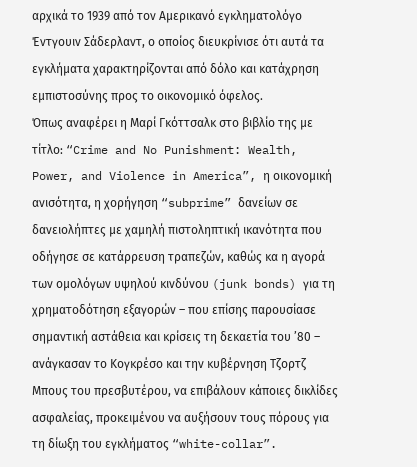αρχικά το 1939 από τον Αμερικανό εγκληματολόγο Έντγουιν Σάδερλαντ, ο οποίος διευκρίνισε ότι αυτά τα εγκλήματα χαρακτηρίζονται από δόλο και κατάχρηση εμπιστοσύνης προς το οικονομικό όφελος.
Όπως αναφέρει η Μαρί Γκόττσαλκ στο βιβλίο της με τίτλο: “Crime and No Punishment: Wealth, Power, and Violence in America”, η οικονομική ανισότητα, η χορήγηση “subprime” δανείων σε δανειολήπτες με χαμηλή πιστοληπτική ικανότητα που οδήγησε σε κατάρρευση τραπεζών, καθώς κα η αγορά των ομολόγων υψηλού κινδύνου (junk bonds) για τη χρηματοδότηση εξαγορών – που επίσης παρουσίασε σημαντική αστάθεια και κρίσεις τη δεκαετία του ’80 – ανάγκασαν το Κογκρέσο και την κυβέρνηση Τζορτζ Μπους του πρεσβυτέρου, να επιβάλουν κάποιες δικλίδες ασφαλείας, προκειμένου να αυξήσουν τους πόρους για τη δίωξη του εγκλήματος “white-collar”.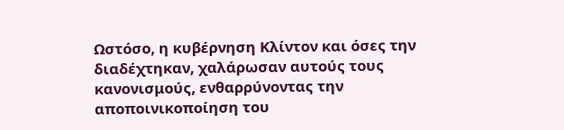Ωστόσο, η κυβέρνηση Κλίντον και όσες την διαδέχτηκαν, χαλάρωσαν αυτούς τους κανονισμούς, ενθαρρύνοντας την αποποινικοποίηση του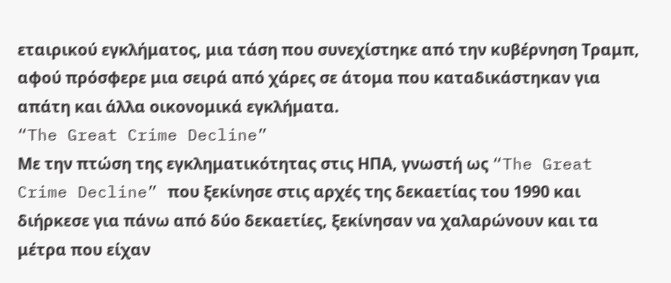εταιρικού εγκλήματος, μια τάση που συνεχίστηκε από την κυβέρνηση Τραμπ, αφού πρόσφερε μια σειρά από χάρες σε άτομα που καταδικάστηκαν για απάτη και άλλα οικονομικά εγκλήματα.
“The Great Crime Decline”
Με την πτώση της εγκληματικότητας στις ΗΠΑ, γνωστή ως “The Great Crime Decline” που ξεκίνησε στις αρχές της δεκαετίας του 1990 και διήρκεσε για πάνω από δύο δεκαετίες, ξεκίνησαν να χαλαρώνουν και τα μέτρα που είχαν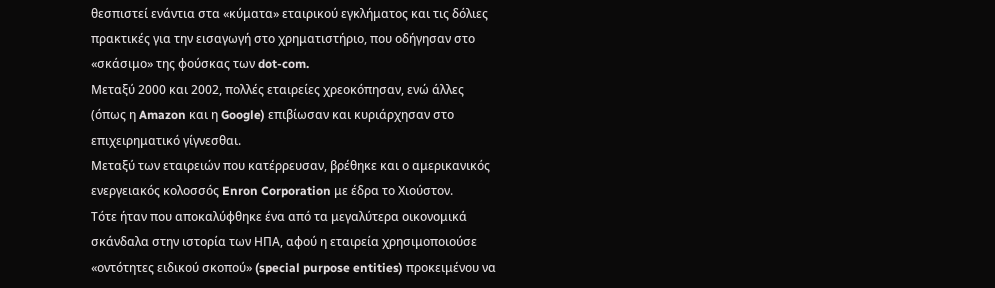θεσπιστεί ενάντια στα «κύματα» εταιρικού εγκλήματος και τις δόλιες πρακτικές για την εισαγωγή στο χρηματιστήριο, που οδήγησαν στο «σκάσιμο» της φούσκας των dot-com.
Μεταξύ 2000 και 2002, πολλές εταιρείες χρεοκόπησαν, ενώ άλλες (όπως η Amazon και η Google) επιβίωσαν και κυριάρχησαν στο επιχειρηματικό γίγνεσθαι.
Μεταξύ των εταιρειών που κατέρρευσαν, βρέθηκε και ο αμερικανικός ενεργειακός κολοσσός Enron Corporation με έδρα το Χιούστον.
Τότε ήταν που αποκαλύφθηκε ένα από τα μεγαλύτερα οικονομικά σκάνδαλα στην ιστορία των ΗΠΑ, αφού η εταιρεία χρησιμοποιούσε «οντότητες ειδικού σκοπού» (special purpose entities) προκειμένου να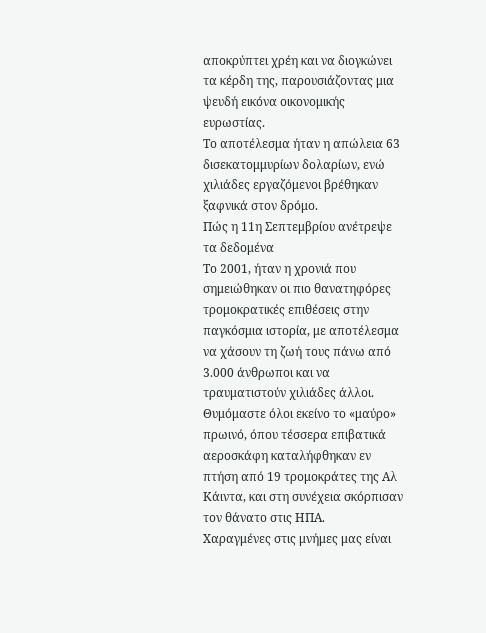αποκρύπτει χρέη και να διογκώνει τα κέρδη της, παρουσιάζοντας μια ψευδή εικόνα οικονομικής ευρωστίας.
Το αποτέλεσμα ήταν η απώλεια 63 δισεκατομμυρίων δολαρίων, ενώ χιλιάδες εργαζόμενοι βρέθηκαν ξαφνικά στον δρόμο.
Πώς η 11η Σεπτεμβρίου ανέτρεψε τα δεδομένα
Το 2001, ήταν η χρονιά που σημειώθηκαν οι πιο θανατηφόρες τρομοκρατικές επιθέσεις στην παγκόσμια ιστορία, με αποτέλεσμα να χάσουν τη ζωή τους πάνω από 3.000 άνθρωποι και να τραυματιστούν χιλιάδες άλλοι.
Θυμόμαστε όλοι εκείνο το «μαύρο» πρωινό, όπου τέσσερα επιβατικά αεροσκάφη καταλήφθηκαν εν πτήση από 19 τρομοκράτες της Αλ Κάιντα, και στη συνέχεια σκόρπισαν τον θάνατο στις ΗΠΑ.
Χαραγμένες στις μνήμες μας είναι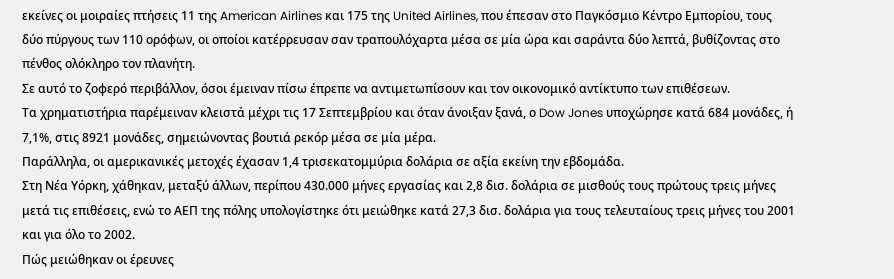εκείνες οι μοιραίες πτήσεις 11 της American Airlines και 175 της United Airlines, που έπεσαν στο Παγκόσμιο Κέντρο Εμπορίου, τους δύο πύργους των 110 ορόφων, οι οποίοι κατέρρευσαν σαν τραπουλόχαρτα μέσα σε μία ώρα και σαράντα δύο λεπτά, βυθίζοντας στο πένθος ολόκληρο τον πλανήτη.
Σε αυτό το ζοφερό περιβάλλον, όσοι έμειναν πίσω έπρεπε να αντιμετωπίσουν και τον οικονομικό αντίκτυπο των επιθέσεων.
Τα χρηματιστήρια παρέμειναν κλειστά μέχρι τις 17 Σεπτεμβρίου και όταν άνοιξαν ξανά, ο Dow Jones υποχώρησε κατά 684 μονάδες, ή 7,1%, στις 8921 μονάδες, σημειώνοντας βουτιά ρεκόρ μέσα σε μία μέρα.
Παράλληλα, οι αμερικανικές μετοχές έχασαν 1,4 τρισεκατομμύρια δολάρια σε αξία εκείνη την εβδομάδα.
Στη Νέα Υόρκη, χάθηκαν, μεταξύ άλλων, περίπου 430.000 μήνες εργασίας και 2,8 δισ. δολάρια σε μισθούς τους πρώτους τρεις μήνες μετά τις επιθέσεις, ενώ το ΑΕΠ της πόλης υπολογίστηκε ότι μειώθηκε κατά 27,3 δισ. δολάρια για τους τελευταίους τρεις μήνες του 2001 και για όλο το 2002.
Πώς μειώθηκαν οι έρευνες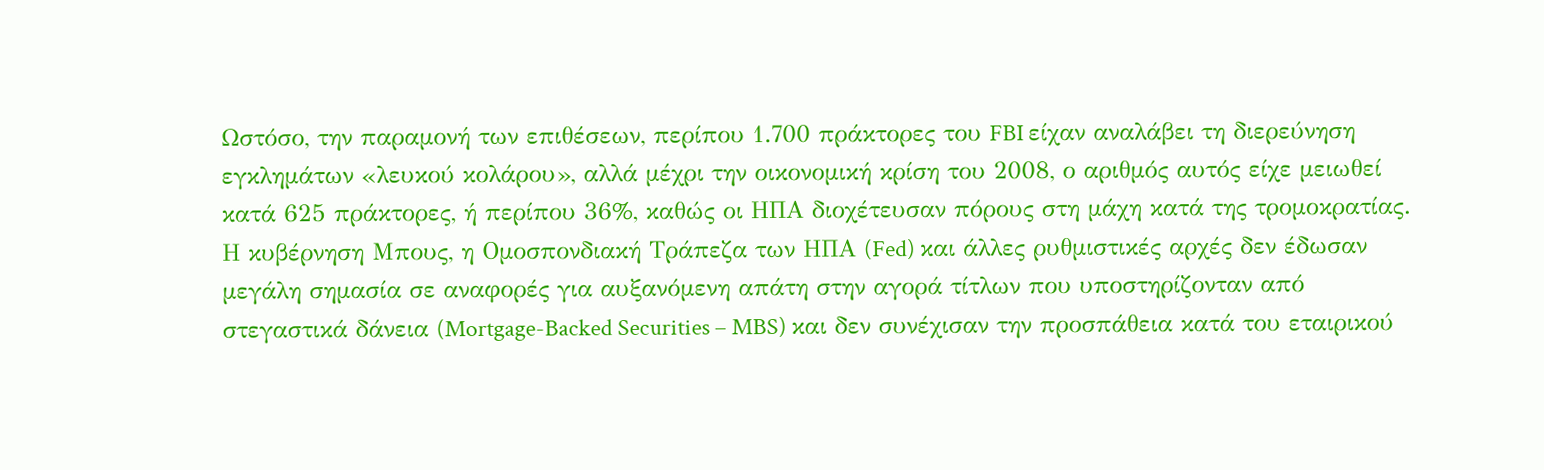Ωστόσο, την παραμονή των επιθέσεων, περίπου 1.700 πράκτορες του FBI είχαν αναλάβει τη διερεύνηση εγκλημάτων «λευκού κολάρου», αλλά μέχρι την οικονομική κρίση του 2008, ο αριθμός αυτός είχε μειωθεί κατά 625 πράκτορες, ή περίπου 36%, καθώς οι ΗΠΑ διοχέτευσαν πόρους στη μάχη κατά της τρομοκρατίας.
Η κυβέρνηση Μπους, η Ομοσπονδιακή Τράπεζα των ΗΠΑ (Fed) και άλλες ρυθμιστικές αρχές δεν έδωσαν μεγάλη σημασία σε αναφορές για αυξανόμενη απάτη στην αγορά τίτλων που υποστηρίζονταν από στεγαστικά δάνεια (Mortgage-Backed Securities – MBS) και δεν συνέχισαν την προσπάθεια κατά του εταιρικού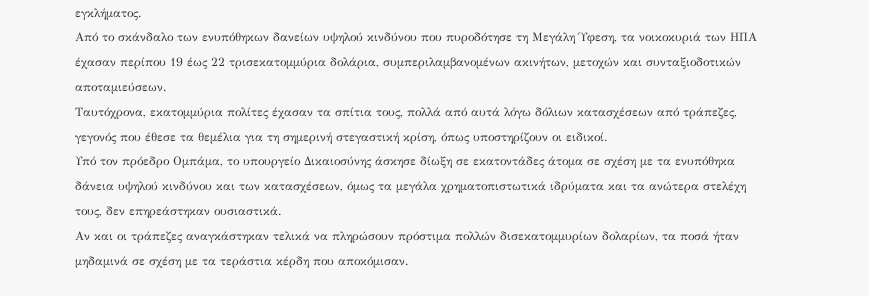εγκλήματος.
Από το σκάνδαλο των ενυπόθηκων δανείων υψηλού κινδύνου που πυροδότησε τη Μεγάλη Ύφεση, τα νοικοκυριά των ΗΠΑ έχασαν περίπου 19 έως 22 τρισεκατομμύρια δολάρια, συμπεριλαμβανομένων ακινήτων, μετοχών και συνταξιοδοτικών αποταμιεύσεων.
Ταυτόχρονα, εκατομμύρια πολίτες έχασαν τα σπίτια τους, πολλά από αυτά λόγω δόλιων κατασχέσεων από τράπεζες, γεγονός που έθεσε τα θεμέλια για τη σημερινή στεγαστική κρίση, όπως υποστηρίζουν οι ειδικοί.
Υπό τον πρόεδρο Ομπάμα, το υπουργείο Δικαιοσύνης άσκησε δίωξη σε εκατοντάδες άτομα σε σχέση με τα ενυπόθηκα δάνεια υψηλού κινδύνου και των κατασχέσεων, όμως τα μεγάλα χρηματοπιστωτικά ιδρύματα και τα ανώτερα στελέχη τους, δεν επηρεάστηκαν ουσιαστικά.
Αν και οι τράπεζες αναγκάστηκαν τελικά να πληρώσουν πρόστιμα πολλών δισεκατομμυρίων δολαρίων, τα ποσά ήταν μηδαμινά σε σχέση με τα τεράστια κέρδη που αποκόμισαν.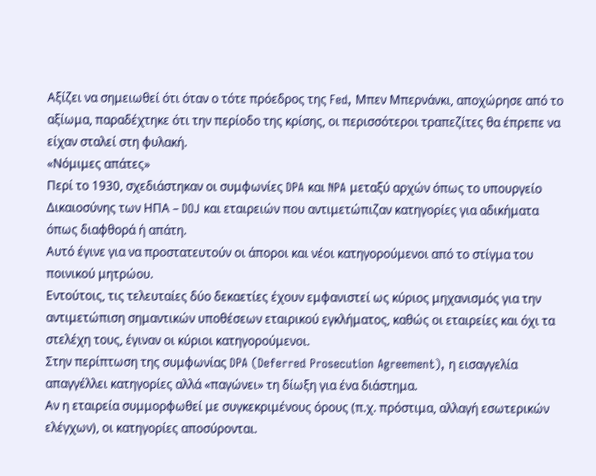Αξίζει να σημειωθεί ότι όταν ο τότε πρόεδρος της Fed, Μπεν Μπερνάνκι, αποχώρησε από το αξίωμα, παραδέχτηκε ότι την περίοδο της κρίσης, οι περισσότεροι τραπεζίτες θα έπρεπε να είχαν σταλεί στη φυλακή.
«Νόμιμες απάτες»
Περί το 1930, σχεδιάστηκαν οι συμφωνίες DPA και NPA μεταξύ αρχών όπως το υπουργείο Δικαιοσύνης των ΗΠΑ – DOJ και εταιρειών που αντιμετώπιζαν κατηγορίες για αδικήματα όπως διαφθορά ή απάτη.
Αυτό έγινε για να προστατευτούν οι άποροι και νέοι κατηγορούμενοι από το στίγμα του ποινικού μητρώου.
Εντούτοις, τις τελευταίες δύο δεκαετίες έχουν εμφανιστεί ως κύριος μηχανισμός για την αντιμετώπιση σημαντικών υποθέσεων εταιρικού εγκλήματος, καθώς οι εταιρείες και όχι τα στελέχη τους, έγιναν οι κύριοι κατηγορούμενοι.
Στην περίπτωση της συμφωνίας DPA (Deferred Prosecution Agreement), η εισαγγελία απαγγέλλει κατηγορίες αλλά «παγώνει» τη δίωξη για ένα διάστημα.
Αν η εταιρεία συμμορφωθεί με συγκεκριμένους όρους (π.χ. πρόστιμα, αλλαγή εσωτερικών ελέγχων), οι κατηγορίες αποσύρονται.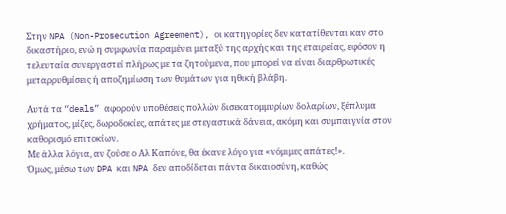Στην NPA (Non-Prosecution Agreement), οι κατηγορίες δεν κατατίθενται καν στο δικαστήριο, ενώ η συμφωνία παραμένει μεταξύ της αρχής και της εταιρείας, εφόσον η τελευταία συνεργαστεί πλήρως με τα ζητούμενα, που μπορεί να είναι διαρθρωτικές μεταρρυθμίσεις ή αποζημίωση των θυμάτων για ηθική βλάβη.

Αυτά τα “deals” αφορούν υποθέσεις πολλών δισεκατομμυρίων δολαρίων, ξέπλυμα χρήματος, μίζες, δωροδοκίες, απάτες με στεγαστικά δάνεια, ακόμη και συμπαιγνία στον καθορισμό επιτοκίων.
Με άλλα λόγια, αν ζούσε ο Αλ Καπόνε, θα έκανε λόγο για «νόμιμες απάτες!».
Όμως, μέσω των DPA και NPA δεν αποδίδεται πάντα δικαιοσύνη, καθώς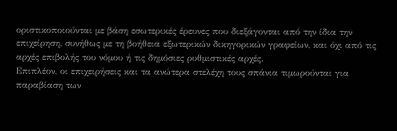οριστικοποιούνται με βάση εσωτερικές έρευνες που διεξάγονται από την ίδια την επιχείρηση, συνήθως με τη βοήθεια εξωτερικών δικηγορικών γραφείων, και όχι από τις αρχές επιβολής του νόμου ή τις δημόσιες ρυθμιστικές αρχές.
Επιπλέον, οι επιχειρήσεις και τα ανώτερα στελέχη τους σπάνια τιμωρούνται για παραβίαση των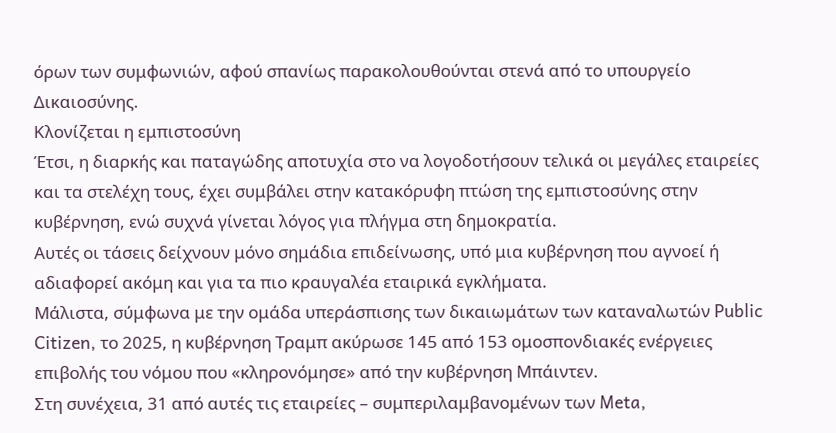όρων των συμφωνιών, αφού σπανίως παρακολουθούνται στενά από το υπουργείο Δικαιοσύνης.
Κλονίζεται η εμπιστοσύνη
Έτσι, η διαρκής και παταγώδης αποτυχία στο να λογοδοτήσουν τελικά οι μεγάλες εταιρείες και τα στελέχη τους, έχει συμβάλει στην κατακόρυφη πτώση της εμπιστοσύνης στην κυβέρνηση, ενώ συχνά γίνεται λόγος για πλήγμα στη δημοκρατία.
Αυτές οι τάσεις δείχνουν μόνο σημάδια επιδείνωσης, υπό μια κυβέρνηση που αγνοεί ή αδιαφορεί ακόμη και για τα πιο κραυγαλέα εταιρικά εγκλήματα.
Μάλιστα, σύμφωνα με την ομάδα υπεράσπισης των δικαιωμάτων των καταναλωτών Public Citizen, το 2025, η κυβέρνηση Τραμπ ακύρωσε 145 από 153 ομοσπονδιακές ενέργειες επιβολής του νόμου που «κληρονόμησε» από την κυβέρνηση Μπάιντεν.
Στη συνέχεια, 31 από αυτές τις εταιρείες – συμπεριλαμβανομένων των Meta,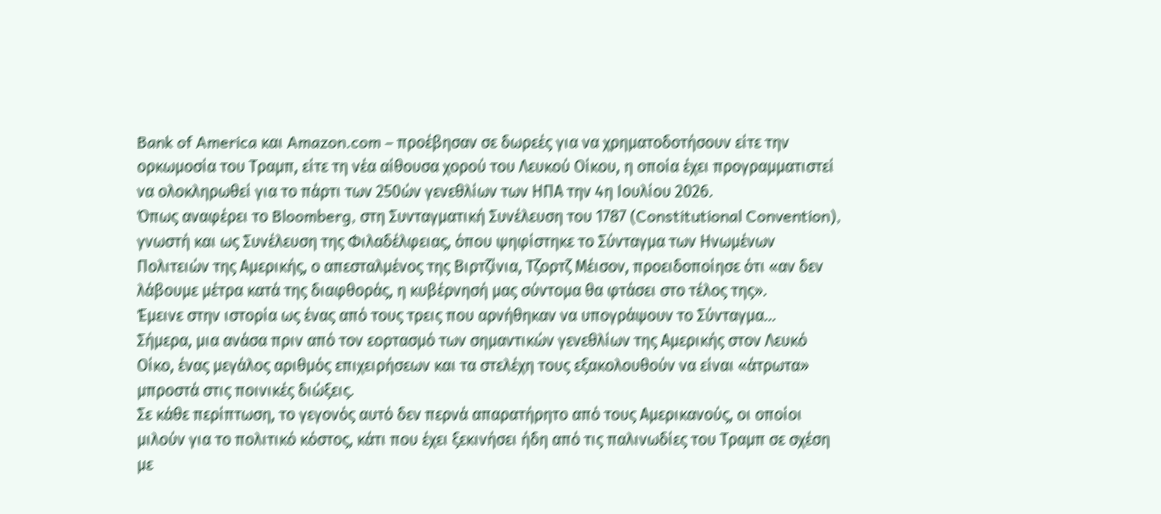Bank of America και Amazon.com – προέβησαν σε δωρεές για να χρηματοδοτήσουν είτε την ορκωμοσία του Τραμπ, είτε τη νέα αίθουσα χορού του Λευκού Οίκου, η οποία έχει προγραμματιστεί να ολοκληρωθεί για το πάρτι των 250ών γενεθλίων των ΗΠΑ την 4η Ιουλίου 2026.
Όπως αναφέρει το Bloomberg, στη Συνταγματική Συνέλευση του 1787 (Constitutional Convention), γνωστή και ως Συνέλευση της Φιλαδέλφειας, όπου ψηφίστηκε το Σύνταγμα των Ηνωμένων Πολιτειών της Αμερικής, ο απεσταλμένος της Βιρτζίνια, Τζορτζ Μέισον, προειδοποίησε ότι «αν δεν λάβουμε μέτρα κατά της διαφθοράς, η κυβέρνησή μας σύντομα θα φτάσει στο τέλος της».
Έμεινε στην ιστορία ως ένας από τους τρεις που αρνήθηκαν να υπογράψουν το Σύνταγμα…
Σήμερα, μια ανάσα πριν από τον εορτασμό των σημαντικών γενεθλίων της Αμερικής στον Λευκό Οίκο, ένας μεγάλος αριθμός επιχειρήσεων και τα στελέχη τους εξακολουθούν να είναι «άτρωτα» μπροστά στις ποινικές διώξεις.
Σε κάθε περίπτωση, το γεγονός αυτό δεν περνά απαρατήρητο από τους Αμερικανούς, οι οποίοι μιλούν για το πολιτικό κόστος, κάτι που έχει ξεκινήσει ήδη από τις παλινωδίες του Τραμπ σε σχέση με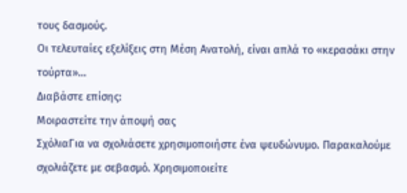τους δασμούς.
Οι τελευταίες εξελίξεις στη Μέση Ανατολή, είναι απλά το «κερασάκι στην τούρτα»…
Διαβάστε επίσης:
Μοιραστείτε την άποψή σας
ΣχόλιαΓια να σχολιάσετε χρησιμοποιήστε ένα ψευδώνυμο. Παρακαλούμε σχολιάζετε με σεβασμό. Χρησιμοποιείτε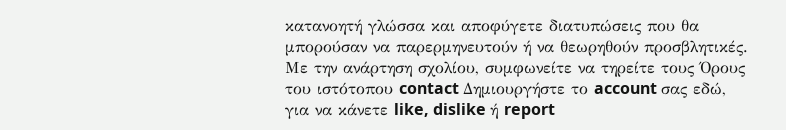κατανοητή γλώσσα και αποφύγετε διατυπώσεις που θα μπορούσαν να παρερμηνευτούν ή να θεωρηθούν προσβλητικές. Με την ανάρτηση σχολίου, συμφωνείτε να τηρείτε τους Όρους του ιστότοπου contact Δημιουργήστε το account σας εδώ, για να κάνετε like, dislike ή report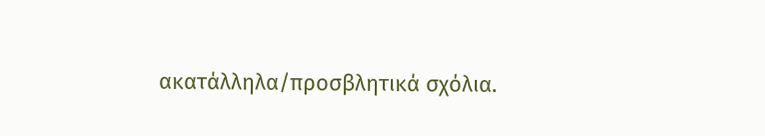ακατάλληλα/προσβλητικά σχόλια.